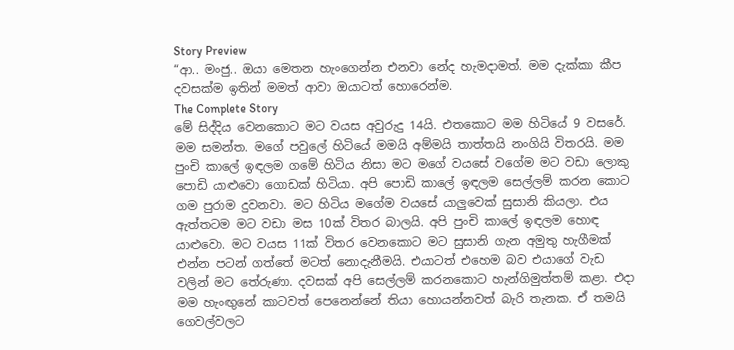Story Preview
“ආ.. මංජු.. ඔයා මෙතන හැංගෙන්න එනවා නේද හැමදාමත්. මම දැක්කා කීප දවසක්ම ඉතින් මමත් ආවා ඔයාටත් හොරෙන්ම.
The Complete Story
මේ සිද්දිය වෙනකොට මට වයස අවුරුදු 14යි. එතකොට මම හිටියේ 9 වසරේ. මම සමන්ත. මගේ පවුලේ හිටියේ මමයි අම්මයි තාත්තයි නංගියි විතරයි. මම පුංචි කාලේ ඉඳලම ගමේ හිටිය නිසා මට මගේ වයසේ වගේම මට වඩා ලොකු පොඩි යාළුවො ගොඩක් හිටියා. අපි පොඩි කාලේ ඉඳලම සෙල්ලම් කරන කොට ගම පුරාම දුවනවා. මට හිටිය මගේම වයසේ යාලුවෙක් සුසානි කියලා. එය ඇත්තටම මට වඩා මස 10ක් විතර බාලයි. අපි පුංචි කාලේ ඉඳලම හොඳ යාළුවො. මට වයස 11ක් විතර වෙනකොට මට සුසානි ගැන අමුතු හැගීමක් එන්න පටන් ගත්තේ මටත් නොදැනීමයි. එයාටත් එහෙම බව එයාගේ වැඩ වලින් මට තේරුණා. දවසක් අපි සෙල්ලම් කරනකොට හැන්ගිමුත්තම් කළා. එදා මම හැංඟුනේ කාටවත් පෙනෙන්නේ තියා හොයන්නවත් බැරි තැනක. ඒ තමයි ගෙවල්වලට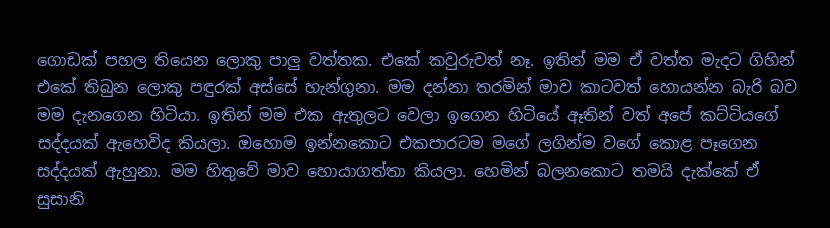ගොඩක් පහල තියෙන ලොකු පාලු වත්තක. එකේ කවුරුවත් නෑ. ඉතින් මම ඒ වත්ත මැදට ගිහින් එකේ තිබුන ලොකු පඳුරක් අස්සේ හැන්ගුනා. මම දන්නා තරමින් මාව කාටවත් හොයන්න බැරි බව මම දැනගෙන හිටියා. ඉතින් මම එක ඇතුලට වෙලා ඉගෙන හිටියේ ඈතින් වත් අපේ කට්ටියගේ සද්දයක් ඇහෙවිද කියලා. ඔහොම ඉන්නකොට එකපාරටම මගේ ලගින්ම වගේ කොළ පෑගෙන සද්දයක් ඇහුනා. මම හිතුවේ මාව හොයාගත්තා කියලා. හෙමින් බලනකොට තමයි දැක්කේ ඒ සුසානි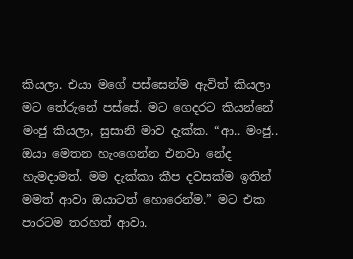කියලා. එයා මගේ පස්සෙන්ම ඇවිත් කියලා මට තේරුනේ පස්සේ. මට ගෙදරට කියන්නේ මංජු කියලා, සුසානි මාව දැක්ක. “ආ.. මංජු.. ඔයා මෙතන හැංගෙන්න එනවා නේද හැමදාමත්. මම දැක්කා කීප දවසක්ම ඉතින් මමත් ආවා ඔයාටත් හොරෙන්ම.” මට එක පාරටම තරහත් ආවා.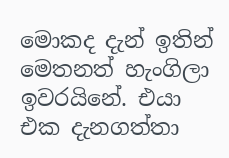මොකද දැන් ඉතින් මෙතනත් හැංගිලා ඉවරයිනේ. එයා එක දැනගත්තා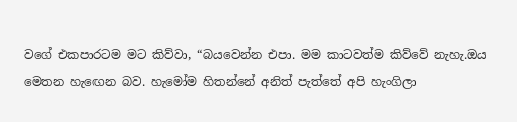වගේ එකපාරටම මට කිව්වා, “බයවෙන්න එපා. මම කාටවත්ම කිව්වේ නැහැ.ඔය මෙතන හැඟෙන බව. හැමෝම හිතන්නේ අනිත් පැත්තේ අපි හැංගිලා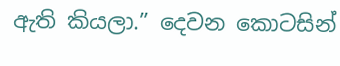ඇති කියලා.” දෙවන කොටසින්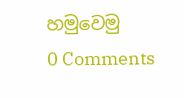හමුවෙමු
0 Comments